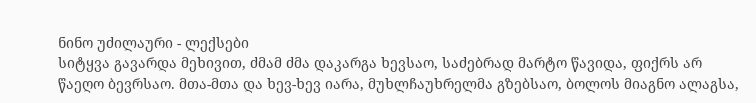ნინო უძილაური - ლექსები
სიტყვა გავარდა მეხივით, ძმამ ძმა დაკარგა ხევსაო, საძებრად მარტო წავიდა, ფიქრს არ წაეღო ბევრსაო. მთა-მთა და ხევ-ხევ იარა, მუხლჩაუხრელმა გზებსაო, ბოლოს მიაგნო ალაგსა,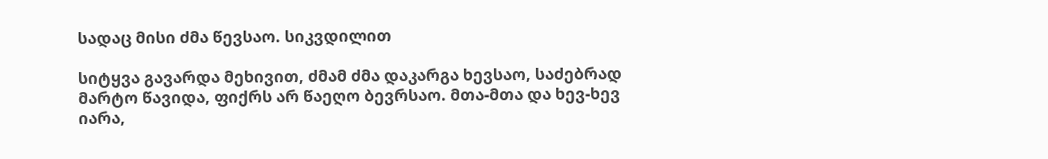სადაც მისი ძმა წევსაო. სიკვდილით

სიტყვა გავარდა მეხივით, ძმამ ძმა დაკარგა ხევსაო, საძებრად მარტო წავიდა, ფიქრს არ წაეღო ბევრსაო. მთა-მთა და ხევ-ხევ იარა,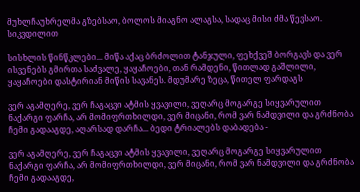მუხლჩაუხრელმა გზებსაო, ბოლოს მიაგნო ალაგსა, სადაც მისი ძმა წევსაო. სიკვდილით

სისხლის წინწკლები... მიწა აქაც ბრძოლით ტანჯული, ფეხქვეშ ბორგავს და ვერ ისვენებს გმირთა საძვალე, ყაყაჩოები, თან რამდენი, წითლად გაშლილი, ყაყაჩოები დასტირიან მიწის სავანეს. მდუმარე ზეცა, წითელ ფარდაგს

ვერ აგამღერე, ვერ ჩაგაცვი ატმის ყვავილი, ვეღარც მოგარგე სიყვარულით ნაქარგი ფარჩა, არ მომიფრთხილდი, ვერ მიცანი, რომ ვარ ნამდვილი და გრძნობა ჩემი გადააგდე, აღარსად დარჩა... ბედი ტრიალებს დაბადება -

ვერ აგამღერე, ვერ ჩაგაცვი ატმის ყვავილი, ვეღარც მოგარგე სიყვარულით ნაქარგი ფარჩა, არ მომიფრთხილდი, ვერ მიცანი, რომ ვარ ნამდვილი და გრძნობა ჩემი გადააგდე,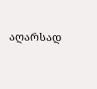აღარსად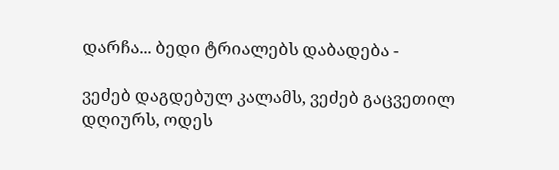დარჩა... ბედი ტრიალებს დაბადება -

ვეძებ დაგდებულ კალამს, ვეძებ გაცვეთილ დღიურს, ოდეს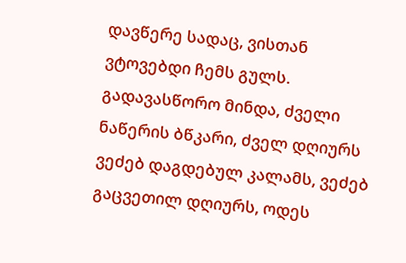დავწერე სადაც, ვისთან ვტოვებდი ჩემს გულს. გადავასწორო მინდა, ძველი ნაწერის ბწკარი, ძველ დღიურს ვეძებ დაგდებულ კალამს, ვეძებ გაცვეთილ დღიურს, ოდეს